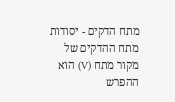מתח הדקים - יסודות
מתח ההדקים של מקור מתח (V) הוא ההפרש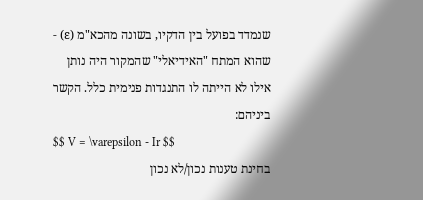שנמדד בפועל בין הדקיו, בשונה מהכא"מ (ε) - שהוא המתח "האידיאלי" שהמקור היה נותן אילו לא הייתה לו התנגדות פנימית כלל. הקשר ביניהם:
$$ V = \varepsilon - Ir $$
בחינת טענות נכון/לא נכון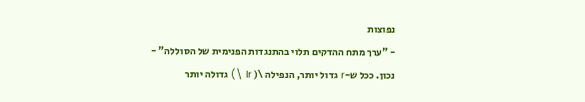נפוצות
- "ערך מתח ההדקים תלוי בהתנגדות הפנימית של הסוללה" - נכון. ככל ש-r גדול יותר, הנפילה \( Ir \) גדולה יותר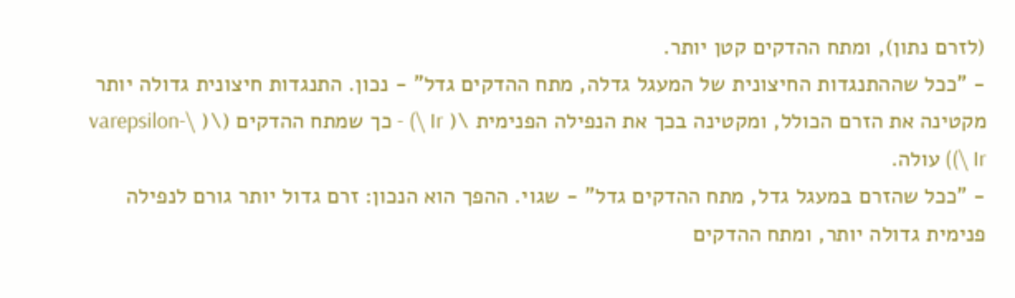(לזרם נתון), ומתח ההדקים קטן יותר.
- "ככל שההתנגדות החיצונית של המעגל גדלה, מתח ההדקים גדל" - נכון. התנגדות חיצונית גדולה יותר מקטינה את הזרם הכולל, ומקטינה בכך את הנפילה הפנימית \( Ir \) - כך שמתח ההדקים (\( \varepsilon-Ir \)) עולה.
- "ככל שהזרם במעגל גדל, מתח ההדקים גדל" - שגוי. ההפך הוא הנכון: זרם גדול יותר גורם לנפילה פנימית גדולה יותר, ומתח ההדקים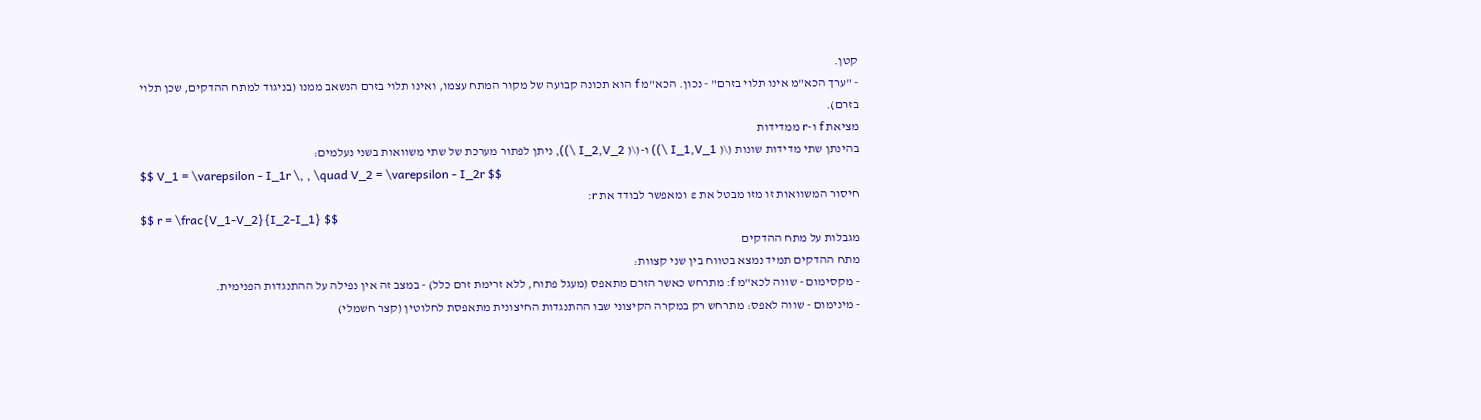קטן.
- "ערך הכא"מ אינו תלוי בזרם" - נכון. הכא"מ f הוא תכונה קבועה של מקור המתח עצמו, ואינו תלוי בזרם הנשאב ממנו (בניגוד למתח ההדקים, שכן תלוי בזרם).
מציאת f ו-r ממדידות
בהינתן שתי מדידות שונות (\( I_1,V_1 \)) ו-(\( I_2,V_2 \)), ניתן לפתור מערכת של שתי משוואות בשני נעלמים:
$$ V_1 = \varepsilon - I_1r \, , \quad V_2 = \varepsilon - I_2r $$
חיסור המשוואות זו מזו מבטל את ε ומאפשר לבודד את r:
$$ r = \frac{V_1-V_2}{I_2-I_1} $$
מגבלות על מתח ההדקים
מתח ההדקים תמיד נמצא בטווח בין שני קצוות:
- מקסימום - שווה לכא"מ f: מתרחש כאשר הזרם מתאפס (מעגל פתוח, ללא זרימת זרם כלל) - במצב זה אין נפילה על ההתנגדות הפנימית.
- מינימום - שווה לאפס: מתרחש רק במקרה הקיצוני שבו ההתנגדות החיצונית מתאפסת לחלוטין (קצר חשמלי)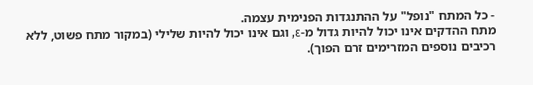- כל המתח "נופל" על ההתנגדות הפנימית עצמה.
מתח ההדקים אינו יכול להיות גדול מ-ε, וגם אינו יכול להיות שלילי (במקור מתח פשוט, ללא רכיבים נוספים המזרימים זרם הפוך).